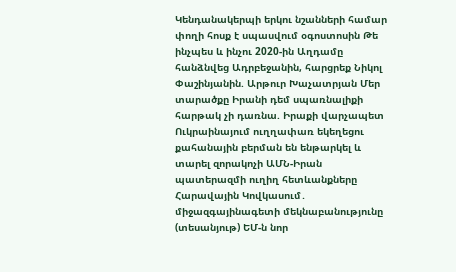Կենդանակերպի երկու նշանների համար փողի հոսք է սպասվում օգոստոսին Թե ինչպես և ինչու 2020-ին Աղդամը հանձնվեց Ադրբեջանին, հարցրեք Նիկոլ Փաշինյանին. Արթուր Խաչատրյան Մեր տարածքը Իրանի դեմ սպառնալիքի հարթակ չի դառնա. Իրաքի վարչապետ Ուկրաինայում ուղղափառ եկեղեցու քահանային բերման են ենթարկել և տարել զորակոչի ԱՄՆ-Իրան պատերազմի ուղիղ հետևանքները Հարավային Կովկասում․ միջազգայինագետի մեկնաբանությունը (տեսանյութ) ԵՄ-ն նոր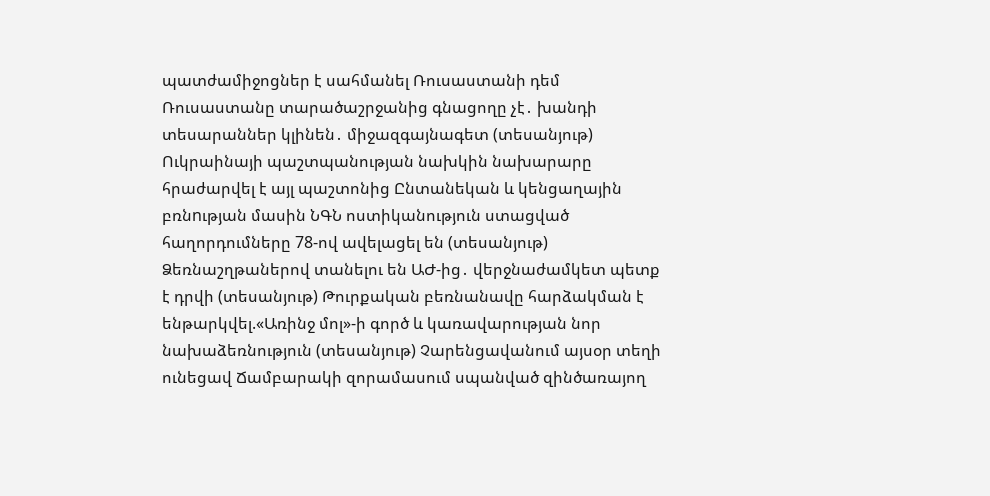պատժամիջոցներ է սահմանել Ռուսաստանի դեմ Ռուսաստանը տարածաշրջանից գնացողը չէ․ խանդի տեսարաններ կլինեն․ միջազգայնագետ (տեսանյութ) Ուկրաինայի պաշտպանության նախկին նախարարը հրաժարվել է այլ պաշտոնից Ընտանեկան և կենցաղային բռնnւթյան մասին ՆԳՆ ոստիկանություն ստացված հաղորդումները 78-ով ավելացել են (տեսանյութ) Ձեռնաշղթաներով տանելու են ԱԺ-ից․ վերջնաժամկետ պետք է դրվի (տեսանյութ) Թուրքական բեռնանավը հարձակման է ենթարկվել.«Առինջ մոլ»-ի գործ և կառավարության նոր նախաձեռնություն (տեսանյութ) Չարենցավանում այսօր տեղի ունեցավ Ճամբարակի զորամասում սպանված զինծառայող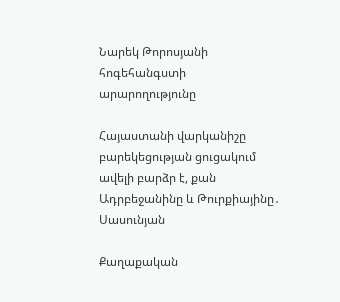Նարեկ Թորոսյանի հոգեհանգստի արարողությունը

Հայաստանի վարկանիշը բարեկեցության ցուցակում ավելի բարձր է, քան Ադրբեջանինը և Թուրքիայինը․ Սասունյան

Քաղաքական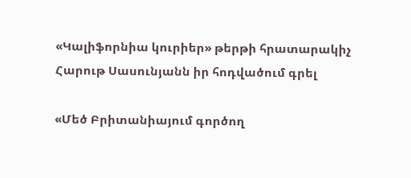«Կալիֆորնիա կուրիեր» թերթի հրատարակիչ Հարութ Սասունյանն իր հոդվածում գրել

«Մեծ Բրիտանիայում գործող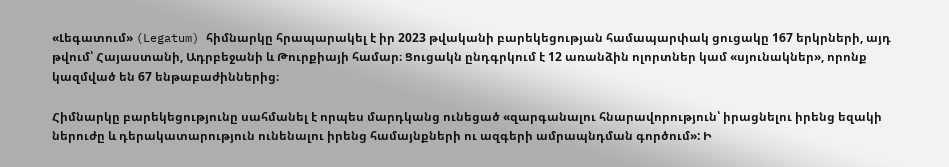«Լեգատում» (Legatum) հիմնարկը հրապարակել է իր 2023 թվականի բարեկեցության համապարփակ ցուցակը 167 երկրների, այդ թվում՝ Հայաստանի, Ադրբեջանի և Թուրքիայի համար։ Ցուցակն ընդգրկում է 12 առանձին ոլորտներ կամ «սյունակներ», որոնք կազմված են 67 ենթաբաժիններից։

Հիմնարկը բարեկեցությունը սահմանել է որպես մարդկանց ունեցած «զարգանալու հնարավորություն՝ իրացնելու իրենց եզակի ներուժը և դերակատարություն ունենալու իրենց համայնքների ու ազգերի ամրապնդման գործում»: Ի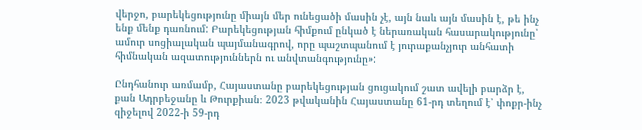վերջո, բարեկեցությունը միայն մեր ունեցածի մասին չէ, այն նաև այն մասին է, թե ինչ ենք մենք դառնում: Բարեկեցության հիմքում ընկած է ներառական հասարակությունը՝ ամուր սոցիալական պայմանագրով, որը պաշտպանում է յուրաքանչյուր անհատի հիմնական ազատություններն ու անվտանգությունը»:

Ընդհանուր առմամբ, Հայաստանը բարեկեցության ցուցակում շատ ավելի բարձր է, քան Ադրբեջանը և Թուրքիան։ 2023 թվականին Հայաստանը 61-րդ տեղում է՝ փոքր-ինչ զիջելով 2022-ի 59-րդ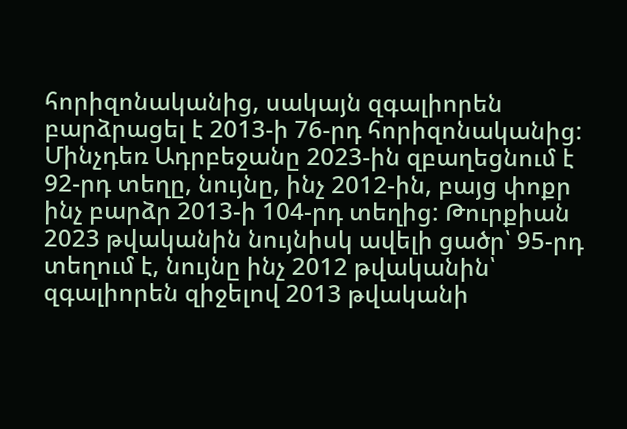հորիզոնականից, սակայն զգալիորեն բարձրացել է 2013-ի 76-րդ հորիզոնականից: Մինչդեռ Ադրբեջանը 2023-ին զբաղեցնում է 92-րդ տեղը, նույնը, ինչ 2012-ին, բայց փոքր ինչ բարձր 2013-ի 104-րդ տեղից: Թուրքիան 2023 թվականին նույնիսկ ավելի ցածր՝ 95-րդ տեղում է, նույնը ինչ 2012 թվականին՝ զգալիորեն զիջելով 2013 թվականի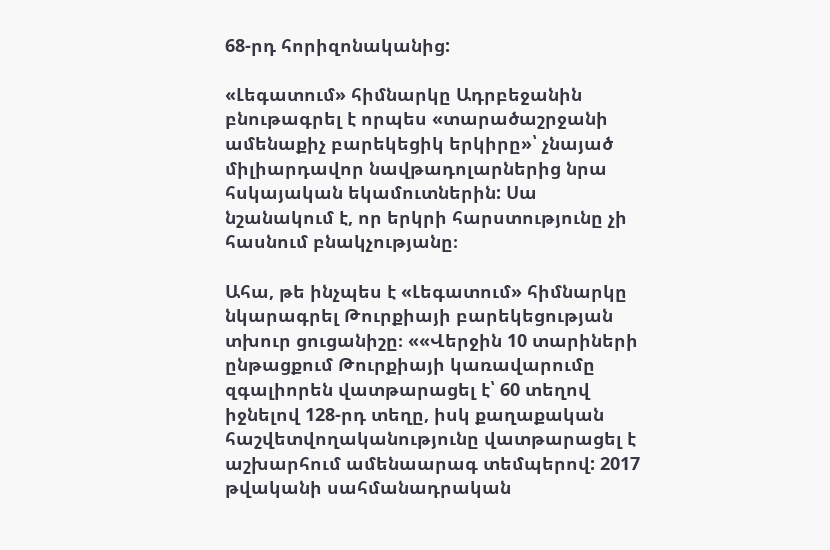68-րդ հորիզոնականից:

«Լեգատում» հիմնարկը Ադրբեջանին բնութագրել է որպես «տարածաշրջանի ամենաքիչ բարեկեցիկ երկիրը»՝ չնայած միլիարդավոր նավթադոլարներից նրա հսկայական եկամուտներին: Սա նշանակում է, որ երկրի հարստությունը չի հասնում բնակչությանը։

Ահա, թե ինչպես է «Լեգատում» հիմնարկը նկարագրել Թուրքիայի բարեկեցության տխուր ցուցանիշը։ ««Վերջին 10 տարիների ընթացքում Թուրքիայի կառավարումը զգալիորեն վատթարացել է՝ 60 տեղով իջնելով 128-րդ տեղը, իսկ քաղաքական հաշվետվողականությունը վատթարացել է աշխարհում ամենաարագ տեմպերով: 2017 թվականի սահմանադրական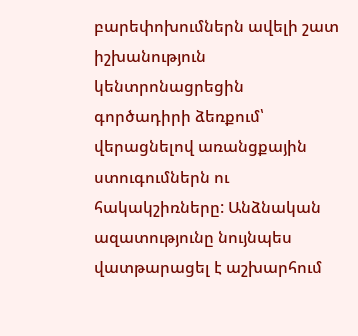բարեփոխումներն ավելի շատ իշխանություն կենտրոնացրեցին գործադիրի ձեռքում՝ վերացնելով առանցքային ստուգումներն ու հակակշիռները: Անձնական ազատությունը նույնպես վատթարացել է աշխարհում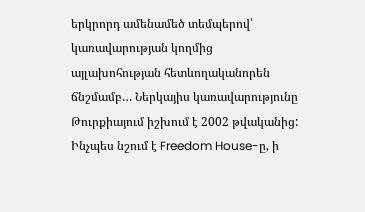երկրորդ ամենամեծ տեմպերով՝ կառավարության կողմից այլախոհության հետևողականորեն ճնշմամբ… Ներկայիս կառավարությունը Թուրքիայում իշխում է 2002 թվականից: Ինչպես նշում է Freedom House-ը, ի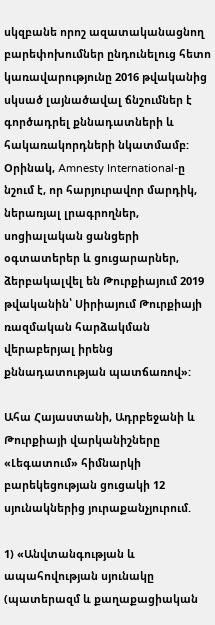սկզբանե որոշ ազատականացնող բարեփոխումներ ընդունելուց հետո կառավարությունը 2016 թվականից սկսած լայնածավալ ճնշումներ է գործադրել քննադատների և հակառակորդների նկատմամբ: Օրինակ, Amnesty International-ը նշում է, որ հարյուրավոր մարդիկ, ներառյալ լրագրողներ, սոցիալական ցանցերի օգտատերեր և ցուցարարներ, ձերբակալվել են Թուրքիայում 2019 թվականին՝ Սիրիայում Թուրքիայի ռազմական հարձակման վերաբերյալ իրենց քննադատության պատճառով»:

Ահա Հայաստանի, Ադրբեջանի և Թուրքիայի վարկանիշները «Լեգատում» հիմնարկի  բարեկեցության ցուցակի 12 սյունակներից յուրաքանչյուրում.

1) «Անվտանգության և ապահովության սյունակը (պատերազմ և քաղաքացիական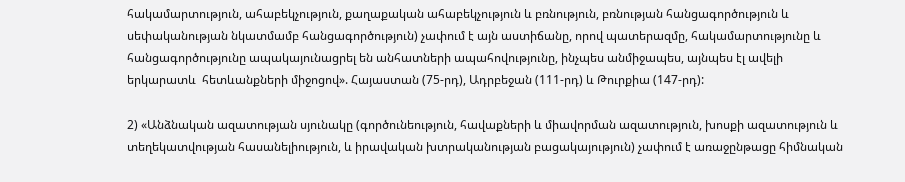հակամարտություն, ահաբեկչություն, քաղաքական ահաբեկչություն և բռնություն, բռնության հանցագործություն և սեփականության նկատմամբ հանցագործություն) չափում է այն աստիճանը, որով պատերազմը, հակամարտությունը և հանցագործությունը ապակայունացրել են անհատների ապահովությունը, ինչպես անմիջապես, այնպես էլ ավելի երկարատև  հետևանքների միջոցով». Հայաստան (75-րդ), Ադրբեջան (111-րդ) և Թուրքիա (147-րդ):

2) «Անձնական ազատության սյունակը (գործունեություն, հավաքների և միավորման ազատություն, խոսքի ազատություն և տեղեկատվության հասանելիություն, և իրավական խտրականության բացակայություն) չափում է առաջընթացը հիմնական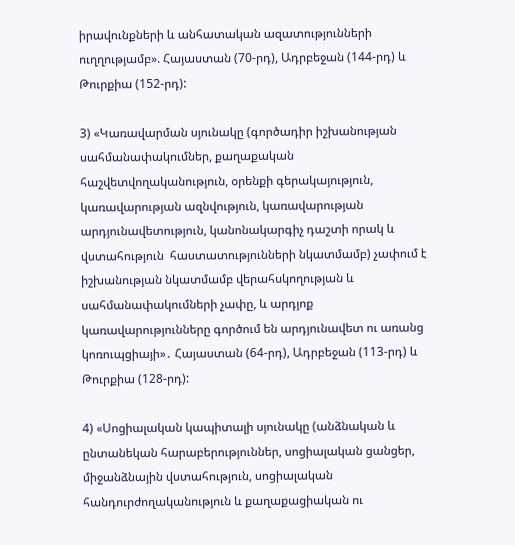իրավունքների և անհատական ազատությունների ուղղությամբ». Հայաստան (70-րդ), Ադրբեջան (144-րդ) և Թուրքիա (152-րդ):

3) «Կառավարման սյունակը (գործադիր իշխանության սահմանափակումներ, քաղաքական հաշվետվողականություն, օրենքի գերակայություն, կառավարության ազնվություն, կառավարության արդյունավետություն, կանոնակարգիչ դաշտի որակ և վստահություն  հաստատությունների նկատմամբ) չափում է իշխանության նկատմամբ վերահսկողության և սահմանափակումների չափը, և արդյոք կառավարությունները գործում են արդյունավետ ու առանց կոռուպցիայի»․ Հայաստան (64-րդ), Ադրբեջան (113-րդ) և Թուրքիա (128-րդ):

4) «Սոցիալական կապիտալի սյունակը (անձնական և ընտանեկան հարաբերություններ, սոցիալական ցանցեր, միջանձնային վստահություն, սոցիալական հանդուրժողականություն և քաղաքացիական ու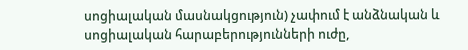սոցիալական մասնակցություն) չափում է անձնական և սոցիալական հարաբերությունների ուժը,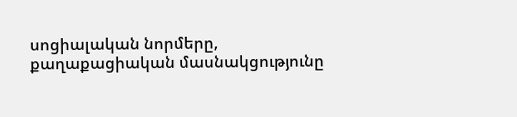սոցիալական նորմերը, քաղաքացիական մասնակցությունը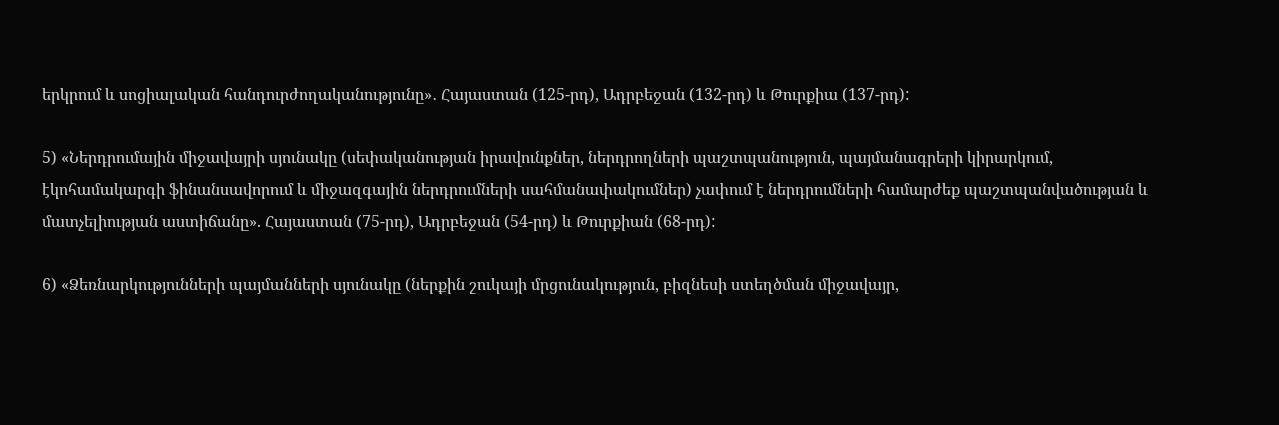երկրում և սոցիալական հանդուրժողականությունը»․ Հայաստան (125-րդ), Ադրբեջան (132-րդ) և Թուրքիա (137-րդ):

5) «Ներդրումային միջավայրի սյունակը (սեփականության իրավունքներ, ներդրողների պաշտպանություն, պայմանագրերի կիրարկում, էկոհամակարգի ֆինանսավորում և միջազգային ներդրումների սահմանափակումներ) չափում է ներդրումների համարժեք պաշտպանվածության և մատչելիության աստիճանը». Հայաստան (75-րդ), Ադրբեջան (54-րդ) և Թուրքիան (68-րդ):

6) «Ձեռնարկությունների պայմանների սյունակը (ներքին շուկայի մրցունակություն, բիզնեսի ստեղծման միջավայր,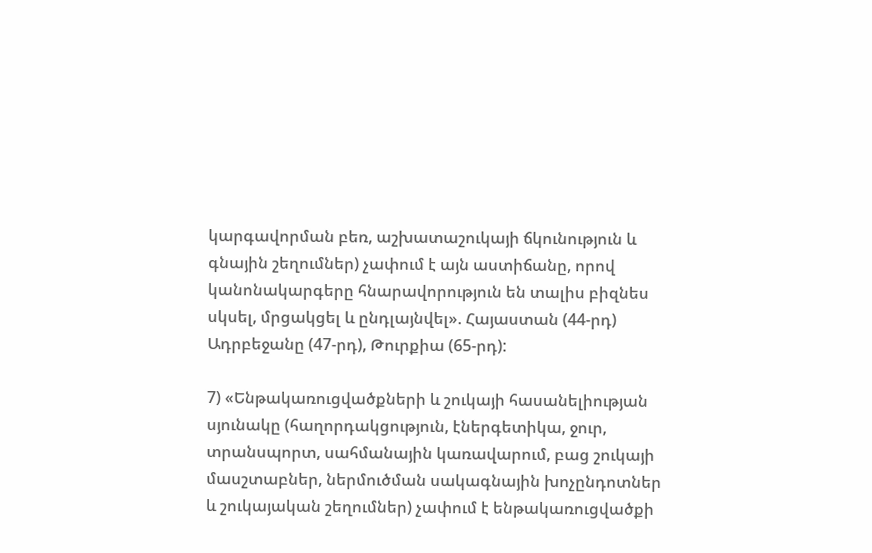կարգավորման բեռ, աշխատաշուկայի ճկունություն և գնային շեղումներ) չափում է այն աստիճանը, որով կանոնակարգերը հնարավորություն են տալիս բիզնես սկսել, մրցակցել և ընդլայնվել». Հայաստան (44-րդ) Ադրբեջանը (47-րդ), Թուրքիա (65-րդ):

7) «Ենթակառուցվածքների և շուկայի հասանելիության սյունակը (հաղորդակցություն, էներգետիկա, ջուր, տրանսպորտ, սահմանային կառավարում, բաց շուկայի մասշտաբներ, ներմուծման սակագնային խոչընդոտներ և շուկայական շեղումներ) չափում է ենթակառուցվածքի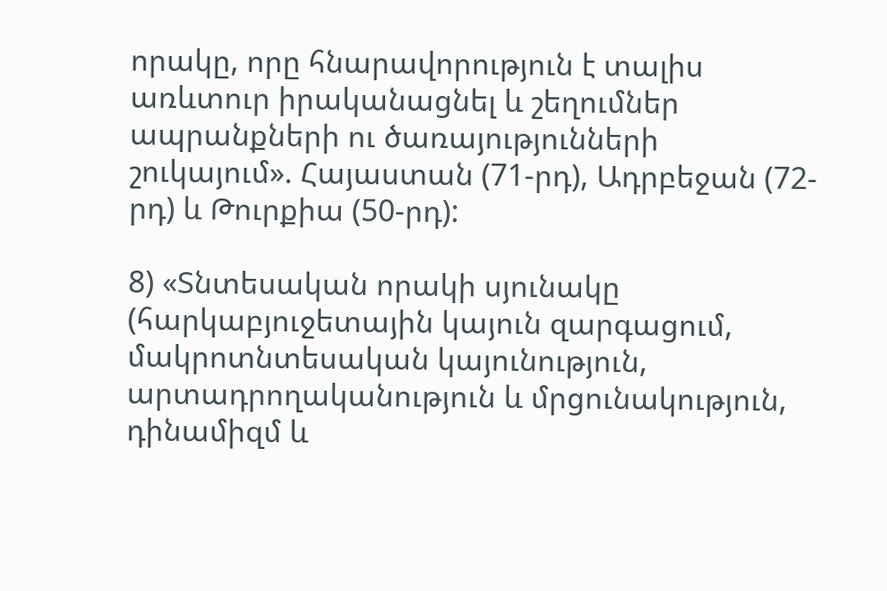որակը, որը հնարավորություն է տալիս առևտուր իրականացնել և շեղումներ ապրանքների ու ծառայությունների շուկայում». Հայաստան (71-րդ), Ադրբեջան (72-րդ) և Թուրքիա (50-րդ):

8) «Տնտեսական որակի սյունակը (հարկաբյուջետային կայուն զարգացում, մակրոտնտեսական կայունություն, արտադրողականություն և մրցունակություն, դինամիզմ և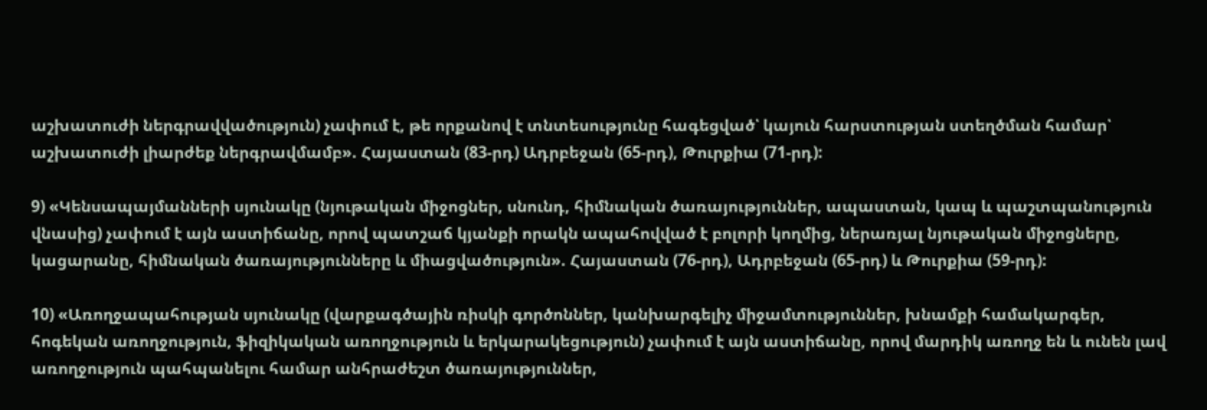աշխատուժի ներգրավվածություն) չափում է, թե որքանով է տնտեսությունը հագեցված՝ կայուն հարստության ստեղծման համար՝ աշխատուժի լիարժեք ներգրավմամբ». Հայաստան (83-րդ) Ադրբեջան (65-րդ), Թուրքիա (71-րդ):

9) «Կենսապայմանների սյունակը (նյութական միջոցներ, սնունդ, հիմնական ծառայություններ, ապաստան, կապ և պաշտպանություն վնասից) չափում է այն աստիճանը, որով պատշաճ կյանքի որակն ապահովված է բոլորի կողմից, ներառյալ նյութական միջոցները, կացարանը, հիմնական ծառայությունները և միացվածություն». Հայաստան (76-րդ), Ադրբեջան (65-րդ) և Թուրքիա (59-րդ):

10) «Առողջապահության սյունակը (վարքագծային ռիսկի գործոններ, կանխարգելիչ միջամտություններ, խնամքի համակարգեր, հոգեկան առողջություն, ֆիզիկական առողջություն և երկարակեցություն) չափում է այն աստիճանը, որով մարդիկ առողջ են և ունեն լավ առողջություն պահպանելու համար անհրաժեշտ ծառայություններ,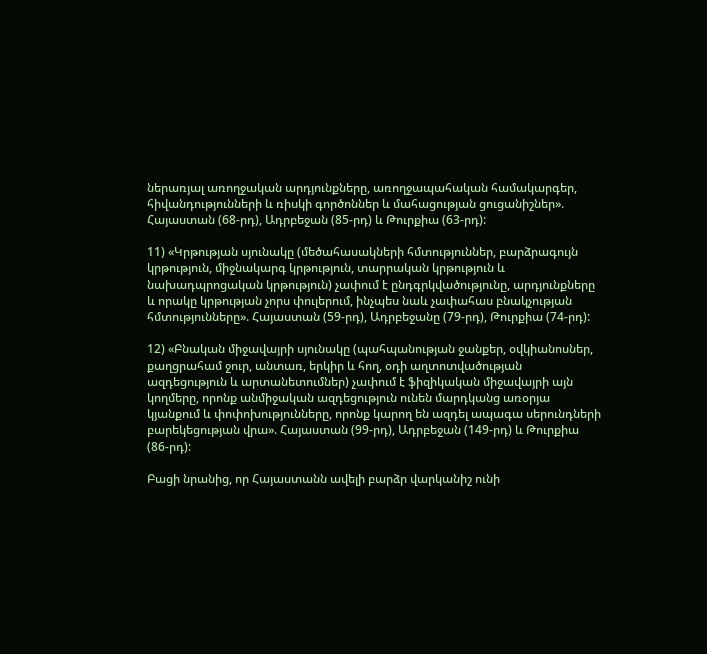ներառյալ առողջական արդյունքները, առողջապահական համակարգեր, հիվանդությունների և ռիսկի գործոններ և մահացության ցուցանիշներ». Հայաստան (68-րդ), Ադրբեջան (85-րդ) և Թուրքիա (63-րդ):

11) «Կրթության սյունակը (մեծահասակների հմտություններ, բարձրագույն կրթություն, միջնակարգ կրթություն, տարրական կրթություն և նախադպրոցական կրթություն) չափում է ընդգրկվածությունը, արդյունքները և որակը կրթության չորս փուլերում, ինչպես նաև չափահաս բնակչության հմտությունները». Հայաստան (59-րդ), Ադրբեջանը (79-րդ), Թուրքիա (74-րդ):

12) «Բնական միջավայրի սյունակը (պահպանության ջանքեր, օվկիանոսներ, քաղցրահամ ջուր, անտառ, երկիր և հող, օդի աղտոտվածության ազդեցություն և արտանետումներ) չափում է ֆիզիկական միջավայրի այն կողմերը, որոնք անմիջական ազդեցություն ունեն մարդկանց առօրյա կյանքում և փոփոխությունները, որոնք կարող են ազդել ապագա սերունդների բարեկեցության վրա». Հայաստան (99-րդ), Ադրբեջան (149-րդ) և Թուրքիա (86-րդ):

Բացի նրանից, որ Հայաստանն ավելի բարձր վարկանիշ ունի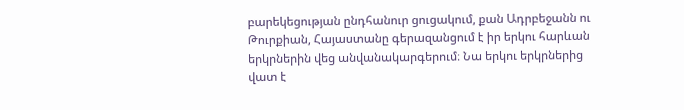բարեկեցության ընդհանուր ցուցակում, քան Ադրբեջանն ու Թուրքիան, Հայաստանը գերազանցում է իր երկու հարևան երկրներին վեց անվանակարգերում։ Նա երկու երկրներից վատ է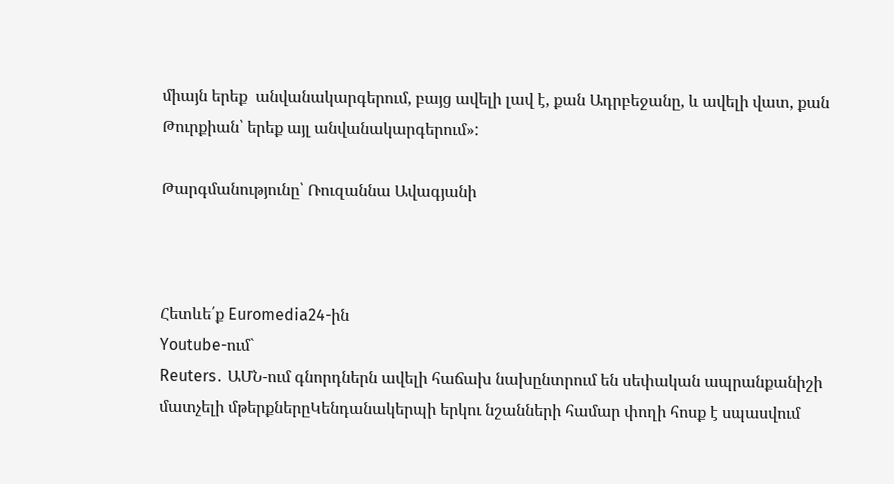միայն երեք  անվանակարգերում, բայց ավելի լավ է, քան Ադրբեջանը, և ավելի վատ, քան Թուրքիան՝ երեք այլ անվանակարգերում»:

Թարգմանությունը՝ Ռուզաննա Ավագյանի



Հետևե՛ք Euromedia24-ին
Youtube-ում`
Reuters․ ԱՄՆ-ում գնորդներն ավելի հաճախ նախընտրում են սեփական ապրանքանիշի մատչելի մթերքներըԿենդանակերպի երկու նշանների համար փողի հոսք է սպասվում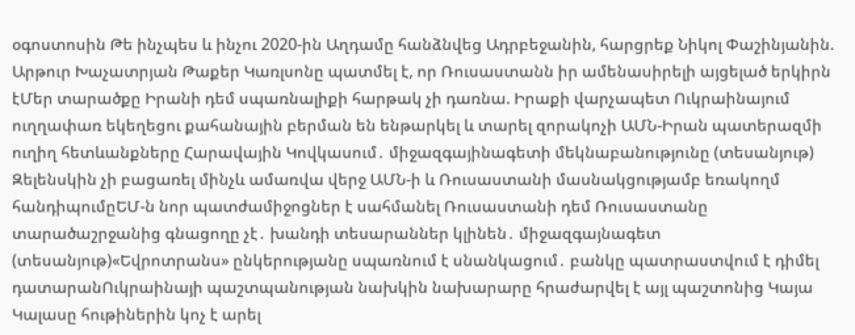օգոստոսին Թե ինչպես և ինչու 2020-ին Աղդամը հանձնվեց Ադրբեջանին, հարցրեք Նիկոլ Փաշինյանին. Արթուր Խաչատրյան Թաքեր Կառլսոնը պատմել է, որ Ռուսաստանն իր ամենասիրելի այցելած երկիրն էՄեր տարածքը Իրանի դեմ սպառնալիքի հարթակ չի դառնա. Իրաքի վարչապետ Ուկրաինայում ուղղափառ եկեղեցու քահանային բերման են ենթարկել և տարել զորակոչի ԱՄՆ-Իրան պատերազմի ուղիղ հետևանքները Հարավային Կովկասում․ միջազգայինագետի մեկնաբանությունը (տեսանյութ) Զելենսկին չի բացառել մինչև ամառվա վերջ ԱՄՆ-ի և Ռուսաստանի մասնակցությամբ եռակողմ հանդիպումըԵՄ-ն նոր պատժամիջոցներ է սահմանել Ռուսաստանի դեմ Ռուսաստանը տարածաշրջանից գնացողը չէ․ խանդի տեսարաններ կլինեն․ միջազգայնագետ (տեսանյութ)«Եվրոտրանս» ընկերությանը սպառնում է սնանկացում․ բանկը պատրաստվում է դիմել դատարանՈւկրաինայի պաշտպանության նախկին նախարարը հրաժարվել է այլ պաշտոնից Կայա Կալասը հութիներին կոչ է արել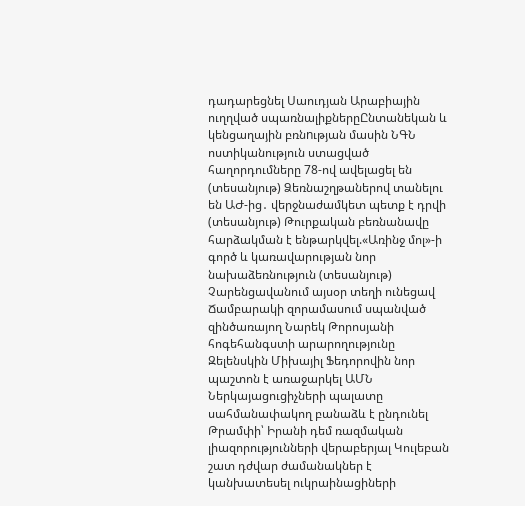դադարեցնել Սաուդյան Արաբիային ուղղված սպառնալիքներըԸնտանեկան և կենցաղային բռնnւթյան մասին ՆԳՆ ոստիկանություն ստացված հաղորդումները 78-ով ավելացել են (տեսանյութ) Ձեռնաշղթաներով տանելու են ԱԺ-ից․ վերջնաժամկետ պետք է դրվի (տեսանյութ) Թուրքական բեռնանավը հարձակման է ենթարկվել.«Առինջ մոլ»-ի գործ և կառավարության նոր նախաձեռնություն (տեսանյութ) Չարենցավանում այսօր տեղի ունեցավ Ճամբարակի զորամասում սպանված զինծառայող Նարեկ Թորոսյանի հոգեհանգստի արարողությունը Զելենսկին Միխայիլ Ֆեդորովին նոր պաշտոն է առաջարկել ԱՄՆ Ներկայացուցիչների պալատը սահմանափակող բանաձև է ընդունել Թրամփի՝ Իրանի դեմ ռազմական լիազորությունների վերաբերյալ Կուլեբան շատ դժվար ժամանակներ է կանխատեսել ուկրաինացիների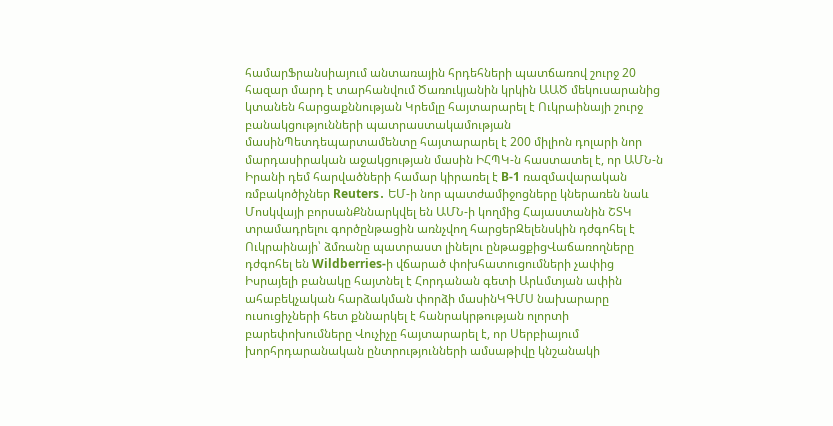համարՖրանսիայում անտառային հրդեհների պատճառով շուրջ 20 հազար մարդ է տարհանվում Ծառուկյանին կրկին ԱԱԾ մեկուսարանից կտանեն հարցաքննության Կրեմլը հայտարարել է Ուկրաինայի շուրջ բանակցությունների պատրաստակամության մասինՊետդեպարտամենտը հայտարարել է 200 միլիոն դոլարի նոր մարդասիրական աջակցության մասին ԻՀՊԿ-ն հաստատել է, որ ԱՄՆ-ն Իրանի դեմ հարվածների համար կիրառել է B-1 ռազմավարական ռմբակոծիչներ Reuters․ ԵՄ-ի նոր պատժամիջոցները կներառեն նաև Մոսկվայի բորսանՔննարկվել են ԱՄՆ-ի կողմից Հայաստանին ՇՏԿ տրամադրելու գործընթացին առնչվող հարցերԶելենսկին դժգոհել է Ուկրաինայի՝ ձմռանը պատրաստ լինելու ընթացքիցՎաճառողները դժգոհել են Wildberries-ի վճարած փոխհատուցումների չափից Իսրայելի բանակը հայտնել է Հորդանան գետի Արևմտյան ափին ահաբեկչական հարձակման փորձի մասինԿԳՄՍ նախարարը ուսուցիչների հետ քննարկել է հանրակրթության ոլորտի բարեփոխումները Վուչիչը հայտարարել է, որ Սերբիայում խորհրդարանական ընտրությունների ամսաթիվը կնշանակի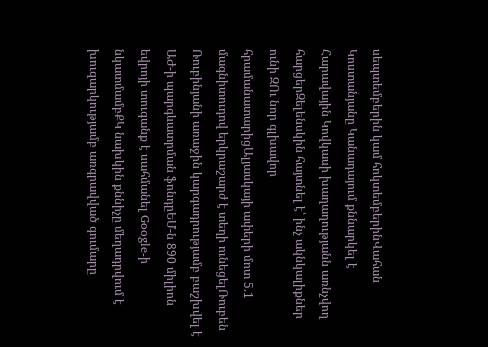սեպտեմբերին կամ հոկտեմբերինՎահան Կոստանյանը Կանադայում քննարկել է Հարավային Կովկասի խաղաղությանն առնչվող հարցերԶելենսկին հայտնել է՝ ինչ ակնկալիքներ ունի ԶՈւ նոր գլխավոր հրամանատարիցԱլյասկայի ափերի մոտ 5.1 մագնիտուդով երկրաշարժ է տեղի ունեցելՌուբեն Ռուբինյանի առաջին կարգադրությամբ բաշխվել է ԱԺ-ի պարգևատրման ֆոնդըԵՄ-ն 890 միլիոն եվրոյի տուգանք է սահմանել Google-ի նկատմամբՔԿ նախկին քննիչը մեղադրվում է խուզարկությամբ առգրավված գումարը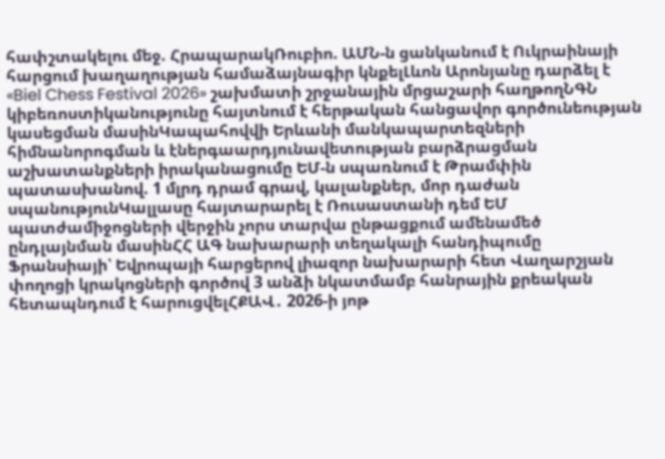հափշտակելու մեջ. ՀրապարակՌուբիո. ԱՄՆ-ն ցանկանում է Ուկրաինայի հարցում խաղաղության համաձայնագիր կնքելԼևոն Արոնյանը դարձել է «Biel Chess Festival 2026» շախմատի շրջանային մրցաշարի հաղթողՆԳՆ կիբեռոստիկանությունը հայտնում է հերթական հանցավոր գործունեության կասեցման մասինԿապահովվի Երևանի մանկապարտեզների հիմնանորոգման և էներգաարդյունավետության բարձրացման աշխատանքների իրականացումը ԵՄ-ն սպառնում է Թրամփին պատասխանով. 1 մլրդ դրամ գրավ, կալանքներ, մոր դաժան սպանությունԿալլասը հայտարարել է Ռուսաստանի դեմ ԵՄ պատժամիջոցների վերջին չորս տարվա ընթացքում ամենամեծ ընդլայնման մասինՀՀ ԱԳ նախարարի տեղակալի հանդիպումը Ֆրանսիայի՝ Եվրոպայի հարցերով լիազոր նախարարի հետ Վաղարշյան փողոցի կրակոցների գործով 3 անձի նկատմամբ հանրային քրեական հետապնդում է հարուցվելՀՔԱՎ․ 2026-ի յոթ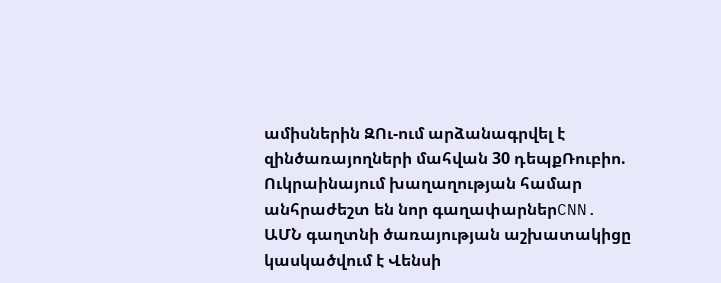ամիսներին ԶՈւ-ում արձանագրվել է զինծառայողների մահվան 30 դեպքՌուբիո. Ուկրաինայում խաղաղության համար անհրաժեշտ են նոր գաղափարներCNN. ԱՄՆ գաղտնի ծառայության աշխատակիցը կասկածվում է Վենսի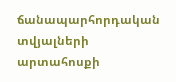ճանապարհորդական տվյալների արտահոսքի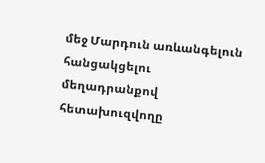մեջ Մարդուն առևանգելուն հանցակցելու մեղադրանքով հետախուզվողը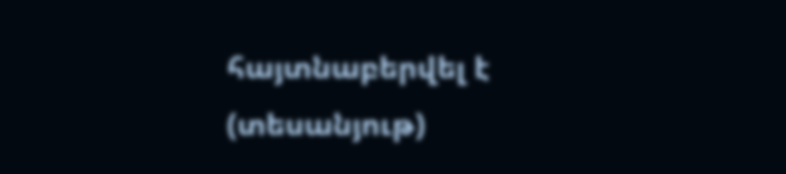հայտնաբերվել է (տեսանյութ)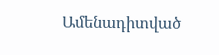Ամենադիտված